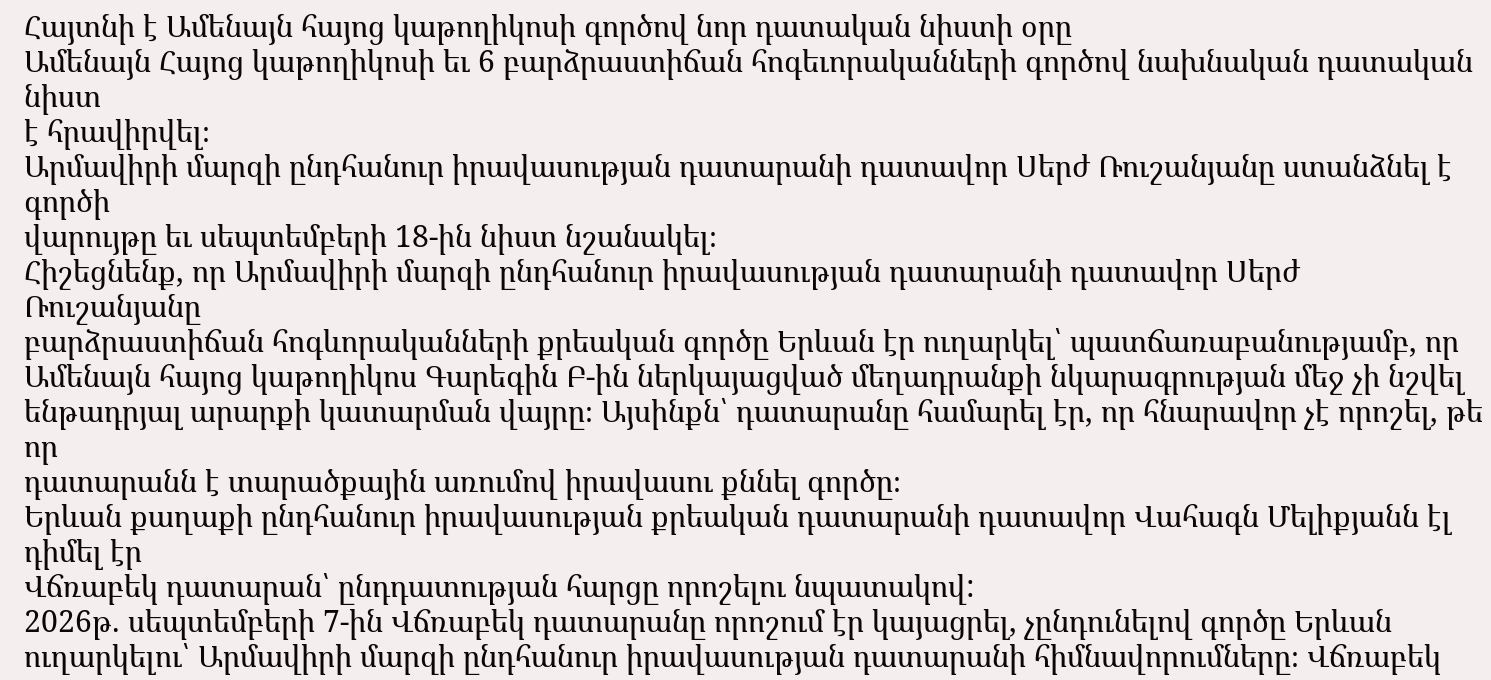Հայտնի է Ամենայն հայոց կաթողիկոսի գործով նոր դատական նիստի օրը
Ամենայն Հայոց կաթողիկոսի եւ 6 բարձրաստիճան հոգեւորականների գործով նախնական դատական նիստ
է հրավիրվել։
Արմավիրի մարզի ընդհանուր իրավասության դատարանի դատավոր Սերժ Ռուշանյանը ստանձնել է գործի
վարույթը եւ սեպտեմբերի 18-ին նիստ նշանակել։
Հիշեցնենք, որ Արմավիրի մարզի ընդհանուր իրավասության դատարանի դատավոր Սերժ Ռուշանյանը
բարձրաստիճան հոգևորականների քրեական գործը Երևան էր ուղարկել՝ պատճառաբանությամբ, որ
Ամենայն հայոց կաթողիկոս Գարեգին Բ-ին ներկայացված մեղադրանքի նկարագրության մեջ չի նշվել
ենթադրյալ արարքի կատարման վայրը։ Այսինքն՝ դատարանը համարել էր, որ հնարավոր չէ որոշել, թե որ
դատարանն է տարածքային առումով իրավասու քննել գործը։
Երևան քաղաքի ընդհանուր իրավասության քրեական դատարանի դատավոր Վահագն Մելիքյանն էլ դիմել էր
Վճռաբեկ դատարան՝ ընդդատության հարցը որոշելու նպատակով:
2026թ. սեպտեմբերի 7-ին Վճռաբեկ դատարանը որոշում էր կայացրել, չընդունելով գործը Երևան
ուղարկելու՝ Արմավիրի մարզի ընդհանուր իրավասության դատարանի հիմնավորումները։ Վճռաբեկ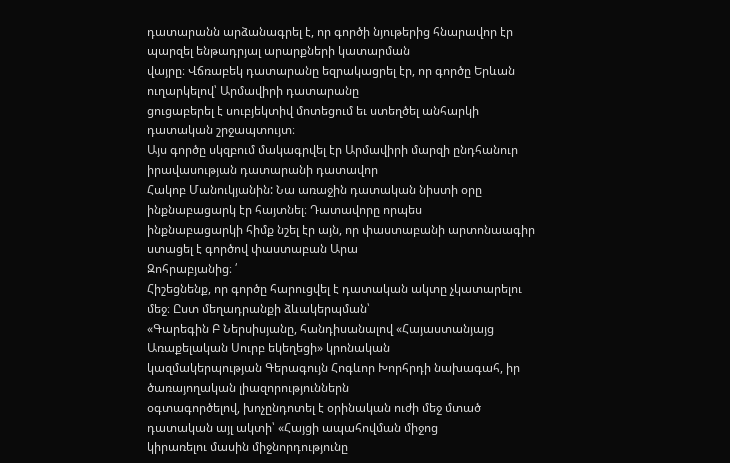դատարանն արձանագրել է, որ գործի նյութերից հնարավոր էր պարզել ենթադրյալ արարքների կատարման
վայրը։ Վճռաբեկ դատարանը եզրակացրել էր, որ գործը Երևան ուղարկելով՝ Արմավիրի դատարանը
ցուցաբերել է սուբյեկտիվ մոտեցում եւ ստեղծել անհարկի դատական շրջապտույտ։
Այս գործը սկզբում մակագրվել էր Արմավիրի մարզի ընդհանուր իրավասության դատարանի դատավոր
Հակոբ Մանուկյանին: Նա առաջին դատական նիստի օրը ինքնաբացարկ էր հայտնել։ Դատավորը որպես
ինքնաբացարկի հիմք նշել էր այն, որ փաստաբանի արտոնաագիր ստացել է գործով փաստաբան Արա
Զոհրաբյանից։ ՛
Հիշեցնենք, որ գործը հարուցվել է դատական ակտը չկատարելու մեջ։ Ըստ մեղադրանքի ձևակերպման՝
«Գարեգին Բ Ներսիսյանը, հանդիսանալով «Հայաստանյայց Առաքելական Սուրբ եկեղեցի» կրոնական
կազմակերպության Գերագույն Հոգևոր Խորհրդի նախագահ, իր ծառայողական լիազորություններն
օգտագործելով, խոչընդոտել է օրինական ուժի մեջ մտած դատական այլ ակտի՝ «Հայցի ապահովման միջոց
կիրառելու մասին միջնորդությունը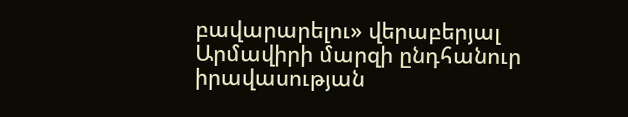բավարարելու» վերաբերյալ Արմավիրի մարզի ընդհանուր
իրավասության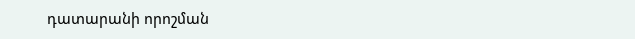դատարանի որոշման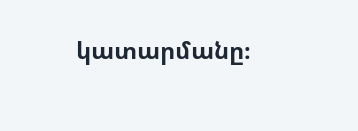կատարմանը։